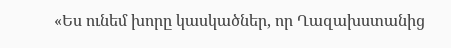«Ես ունեմ խորը կասկածներ, որ Ղազախստանից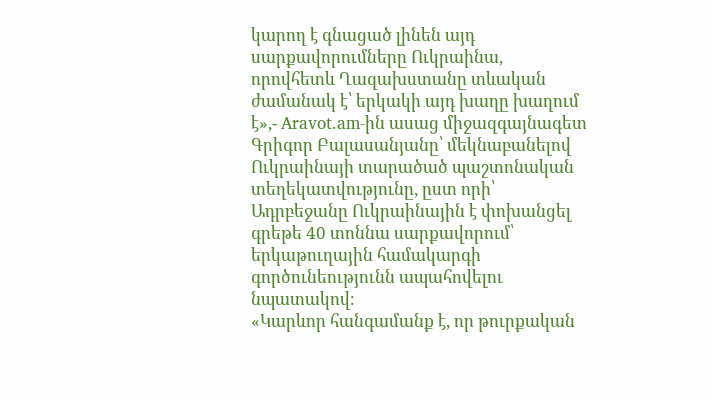կարող է գնացած լինեն այդ սարքավորումները Ուկրաինա, որովհետև Ղազախստանը տևական ժամանակ է՝ երկակի այդ խաղը խաղում է»,- Aravot.am-ին ասաց միջազգայնագետ Գրիգոր Բալասանյանը՝ մեկնաբանելով Ուկրաինայի տարածած պաշտոնական տեղեկատվությունը, ըստ որի՝ Ադրբեջանը Ուկրաինային է փոխանցել գրեթե 40 տոննա սարքավորում՝ երկաթուղային համակարգի գործունեությունն ապահովելու նպատակով։
«Կարևոր հանգամանք է, որ թուրքական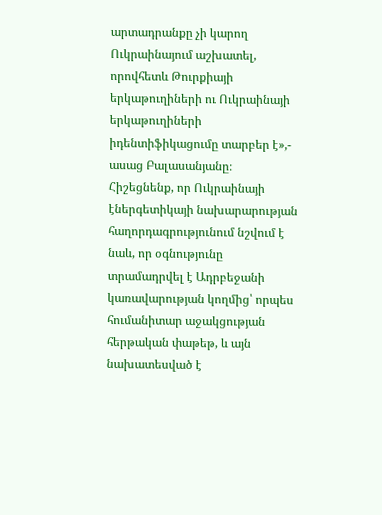արտադրանքը չի կարող Ուկրաինայում աշխատել, որովհետև Թուրքիայի երկաթուղիների ու Ուկրաինայի երկաթուղիների իդենտիֆիկացումը տարբեր է»,- ասաց Բալասանյանը։
Հիշեցնենք, որ Ուկրաինայի էներգետիկայի նախարարության հաղորդագրությունում նշվում է նաև, որ օգնությունը տրամադրվել է Ադրբեջանի կառավարության կողմից՝ որպես հումանիտար աջակցության հերթական փաթեթ, և այն նախատեսված է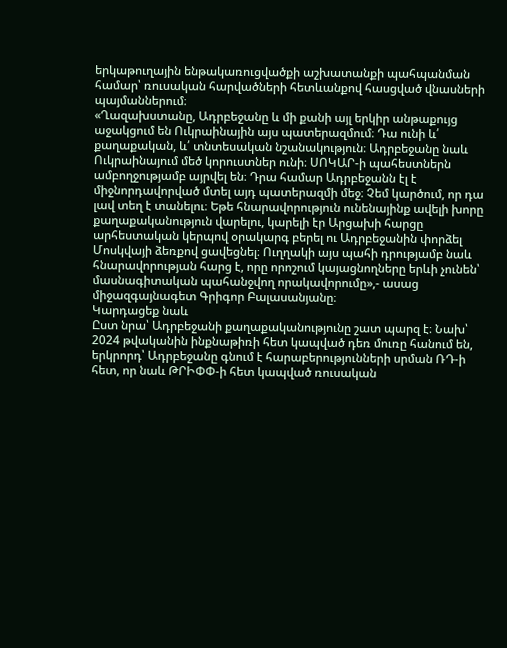երկաթուղային ենթակառուցվածքի աշխատանքի պահպանման համար՝ ռուսական հարվածների հետևանքով հասցված վնասների պայմաններում։
«Ղազախստանը, Ադրբեջանը և մի քանի այլ երկիր անթաքույց աջակցում են Ուկրաինային այս պատերազմում։ Դա ունի և՛ քաղաքական, և՛ տնտեսական նշանակություն։ Ադրբեջանը նաև Ուկրաինայում մեծ կորուստներ ունի։ ՍՈԿԱՐ-ի պահեստներն ամբողջությամբ այրվել են։ Դրա համար Ադրբեջանն էլ է միջնորդավորված մտել այդ պատերազմի մեջ։ Չեմ կարծում, որ դա լավ տեղ է տանելու։ Եթե հնարավորություն ունենայինք ավելի խորը քաղաքականություն վարելու, կարելի էր Արցախի հարցը արհեստական կերպով օրակարգ բերել ու Ադրբեջանին փորձել Մոսկվայի ձեռքով ցավեցնել։ Ուղղակի այս պահի դրությամբ նաև հնարավորության հարց է, որը որոշում կայացնողները երևի չունեն՝ մասնագիտական պահանջվող որակավորումը»,- ասաց միջազգայնագետ Գրիգոր Բալասանյանը։
Կարդացեք նաև
Ըստ նրա՝ Ադրբեջանի քաղաքականությունը շատ պարզ է։ Նախ՝ 2024 թվականին ինքնաթիռի հետ կապված դեռ մուռը հանում են, երկրորդ՝ Ադրբեջանը գնում է հարաբերությունների սրման ՌԴ-ի հետ, որ նաև ԹՐԻՓՓ-ի հետ կապված ռուսական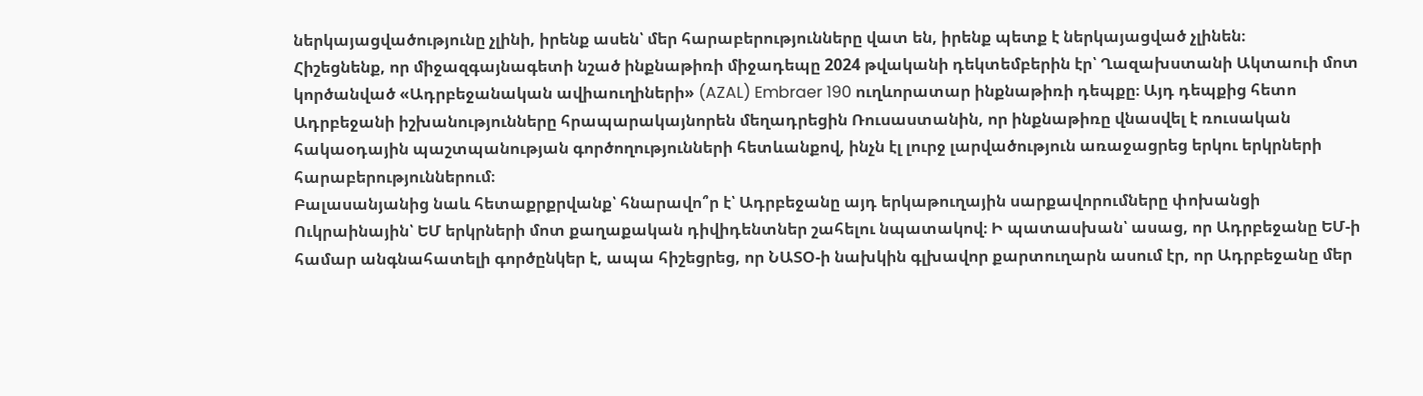ներկայացվածությունը չլինի, իրենք ասեն՝ մեր հարաբերությունները վատ են, իրենք պետք է ներկայացված չլինեն։
Հիշեցնենք, որ միջազգայնագետի նշած ինքնաթիռի միջադեպը 2024 թվականի դեկտեմբերին էր՝ Ղազախստանի Ակտաուի մոտ կործանված «Ադրբեջանական ավիաուղիների» (AZAL) Embraer 190 ուղևորատար ինքնաթիռի դեպքը։ Այդ դեպքից հետո Ադրբեջանի իշխանությունները հրապարակայնորեն մեղադրեցին Ռուսաստանին, որ ինքնաթիռը վնասվել է ռուսական հակաօդային պաշտպանության գործողությունների հետևանքով, ինչն էլ լուրջ լարվածություն առաջացրեց երկու երկրների հարաբերություններում։
Բալասանյանից նաև հետաքրքրվանք՝ հնարավո՞ր է՝ Ադրբեջանը այդ երկաթուղային սարքավորումները փոխանցի Ուկրաինային՝ ԵՄ երկրների մոտ քաղաքական դիվիդենտներ շահելու նպատակով։ Ի պատասխան՝ ասաց, որ Ադրբեջանը ԵՄ-ի համար անգնահատելի գործընկեր է, ապա հիշեցրեց, որ ՆԱՏՕ-ի նախկին գլխավոր քարտուղարն ասում էր, որ Ադրբեջանը մեր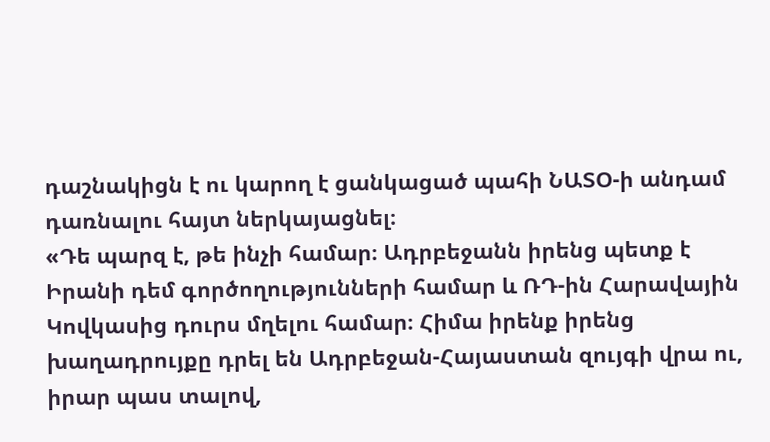դաշնակիցն է ու կարող է ցանկացած պահի ՆԱՏՕ-ի անդամ դառնալու հայտ ներկայացնել։
«Դե պարզ է, թե ինչի համար։ Ադրբեջանն իրենց պետք է Իրանի դեմ գործողությունների համար և ՌԴ-ին Հարավային Կովկասից դուրս մղելու համար։ Հիմա իրենք իրենց խաղադրույքը դրել են Ադրբեջան-Հայաստան զույգի վրա ու, իրար պաս տալով,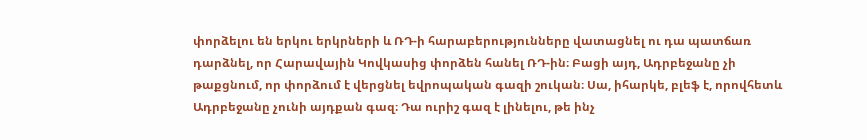փորձելու են երկու երկրների և ՌԴ-ի հարաբերությունները վատացնել ու դա պատճառ դարձնել, որ Հարավային Կովկասից փորձեն հանել ՌԴ-ին։ Բացի այդ, Ադրբեջանը չի թաքցնում, որ փորձում է վերցնել եվրոպական գազի շուկան։ Սա, իհարկե, բլեֆ է, որովհետև Ադրբեջանը չունի այդքան գազ։ Դա ուրիշ գազ է լինելու, թե ինչ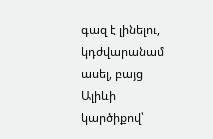գազ է լինելու, կդժվարանամ ասել, բայց Ալիևի կարծիքով՝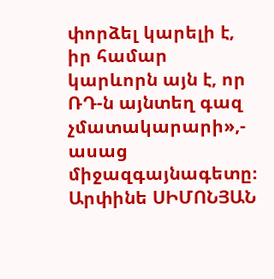փորձել կարելի է, իր համար կարևորն այն է, որ ՌԴ-ն այնտեղ գազ չմատակարարի»,- ասաց միջազգայնագետը։
Արփինե ՍԻՄՈՆՅԱՆ